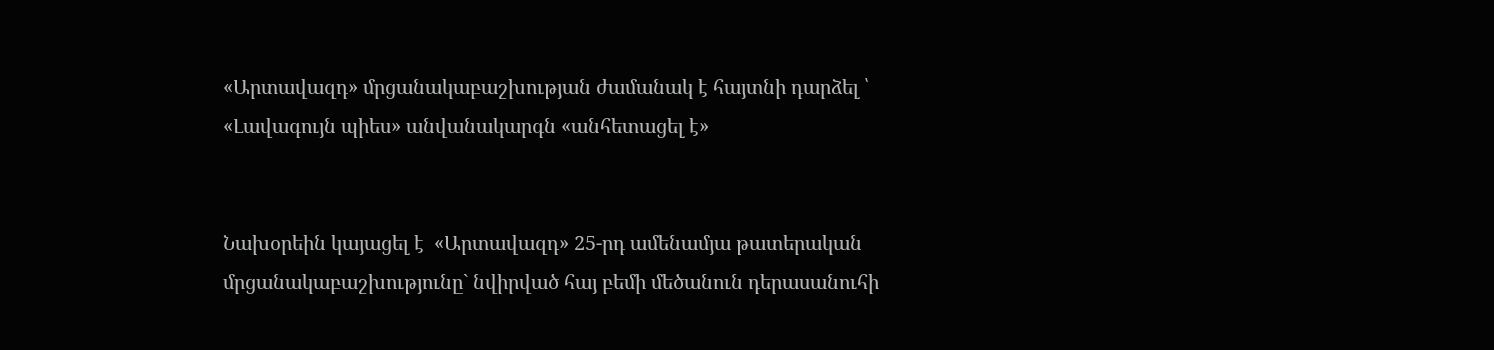«Արտավազդ» մրցանակաբաշխության ժամանակ է հայտնի դարձել ՝ «Լավագույն պիես» անվանակարգն «անհետացել է»


Նախօրեին կայացել է  «Արտավազդ» 25-րդ ամենամյա թատերական մրցանակաբաշխությունը` նվիրված հայ բեմի մեծանուն դերասանուհի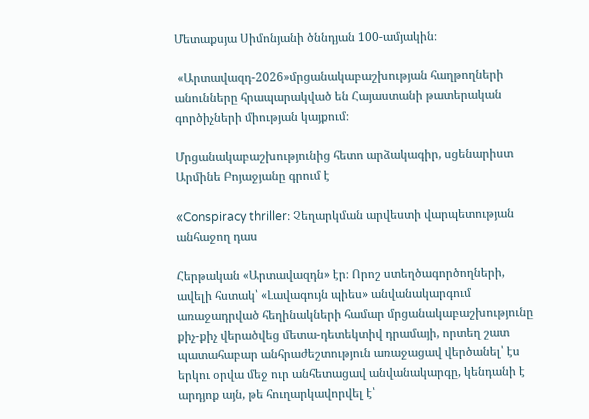Մետաքսյա Սիմոնյանի ծննդյան 100-ամյակին։

 «Արտավազդ-2026»մրցանակաբաշխության հաղթողների անունները հրապարակված են Հայաստանի թատերական գործիչների միության կայքում։

Մրցանակաբաշխությունից հետո արձակագիր, սցենարիստ Արմինե Բոյաջյանը գրում է

«Conspiracy thriller։ Չեղարկման արվեստի վարպետության անհաջող դաս

Հերթական «Արտավազդն» էր։ Որոշ ստեղծագործողների, ավելի հստակ՝ «Լավագույն պիես» անվանակարգում առաջադրված հեղինակների համար մրցանակաբաշխությունը քիչ-քիչ վերածվեց մետա-դետեկտիվ դրամայի, որտեղ շատ պատահաբար անհրաժեշտություն առաջացավ վերծանել՝ էս երկու օրվա մեջ ուր անհետացավ անվանակարգը, կենդանի է արդյոք այն, թե հուղարկավորվել է՝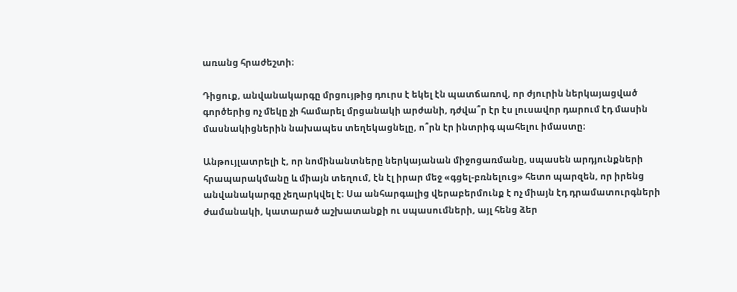առանց հրաժեշտի։

Դիցուք, անվանակարգը մրցույթից դուրս է եկել էն պատճառով, որ ժյուրին ներկայացված գործերից ոչ մեկը չի համարել մրցանակի արժանի, դժվա՞ր էր էս լուսավոր դարում էդ մասին մասնակիցներին նախապես տեղեկացնելը, ո՞րն էր ինտրիգ պահելու իմաստը։

Անթույլատրելի է, որ նոմինանտները ներկայանան միջոցառմանը, սպասեն արդյունքների հրապարակմանը և միայն տեղում, էն էլ իրար մեջ «գցել-բռնելուց» հետո պարզեն, որ իրենց անվանակարգը չեղարկվել է։ Սա անհարգալից վերաբերմունք է ոչ միայն էդ դրամատուրգների ժամանակի, կատարած աշխատանքի ու սպասումների, այլ հենց ձեր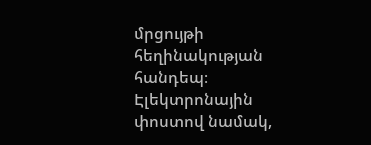մրցույթի հեղինակության հանդեպ։ Էլեկտրոնային փոստով նամակ,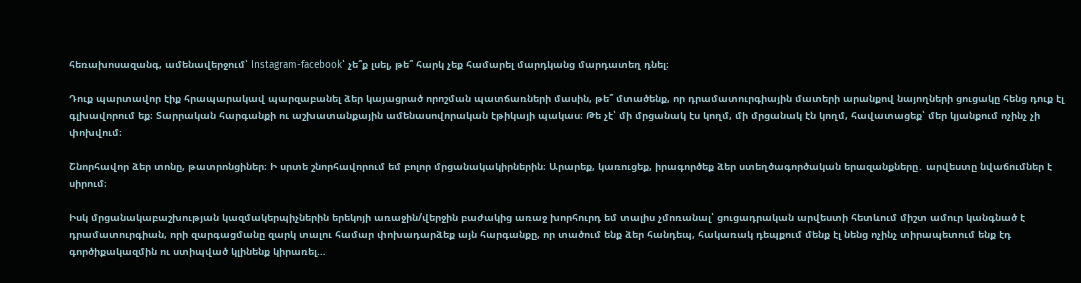հեռախոսազանգ, ամենավերջում՝ Instagram-facebook՝ չե՞ք լսել, թե՞ հարկ չեք համարել մարդկանց մարդատեղ դնել։

Դուք պարտավոր էիք հրապարակավ պարզաբանել ձեր կայացրած որոշման պատճառների մասին, թե՞ մտածենք, որ դրամատուրգիային մատերի արանքով նայողների ցուցակը հենց դուք էլ գլխավորում եք։ Տարրական հարգանքի ու աշխատանքային ամենասովորական էթիկայի պակաս։ Թե չէ՝ մի մրցանակ էս կողմ, մի մրցանակ էն կողմ, հավատացեք՝ մեր կյանքում ոչինչ չի փոխվում։

Շնորհավոր ձեր տոնը, թատրոնցիներ։ Ի սրտե շնորհավորում եմ բոլոր մրցանակակիրներին։ Արարեք, կառուցեք, իրագործեք ձեր ստեղծագործական երազանքները․ արվեստը նվաճումներ է սիրում։

Իսկ մրցանակաբաշխության կազմակերպիչներին երեկոյի առաջին/վերջին բաժակից առաջ խորհուրդ եմ տալիս չմոռանալ՝ ցուցադրական արվեստի հետևում միշտ ամուր կանգնած է դրամատուրգիան, որի զարգացմանը զարկ տալու համար փոխադարձեք այն հարգանքը, որ տածում ենք ձեր հանդեպ, հակառակ դեպքում մենք էլ նենց ոչինչ տիրապետում ենք էդ գործիքակազմին ու ստիպված կլինենք կիրառել…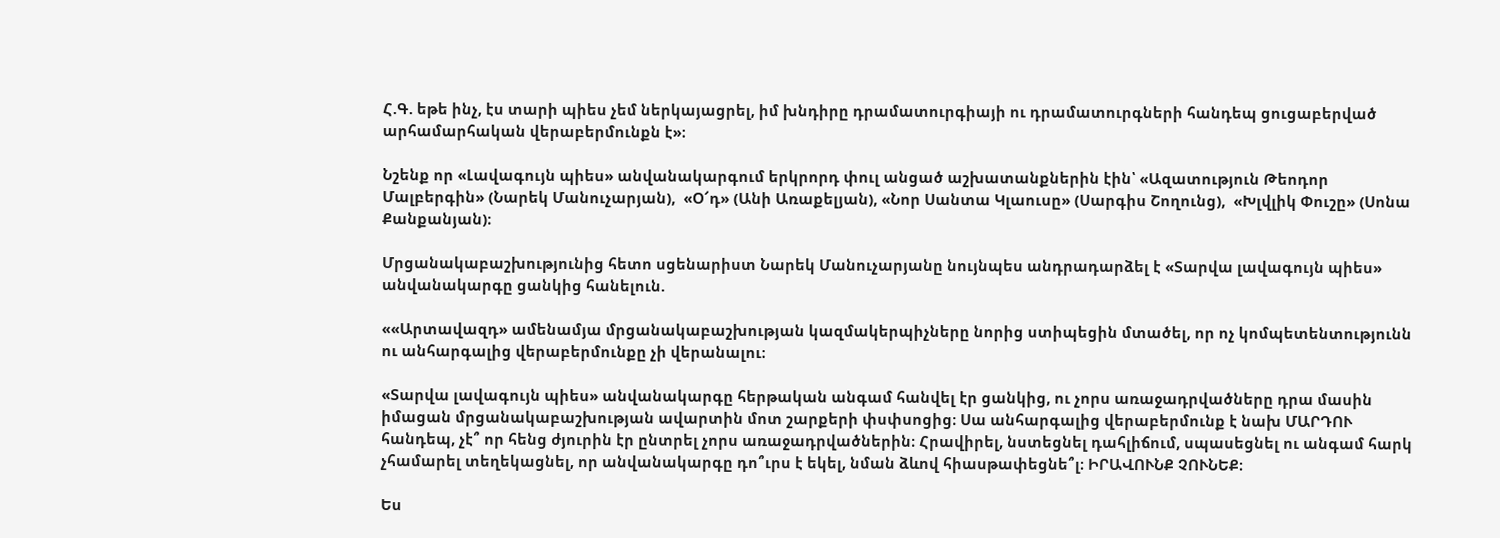Հ.Գ. եթե ինչ, էս տարի պիես չեմ ներկայացրել, իմ խնդիրը դրամատուրգիայի ու դրամատուրգների հանդեպ ցուցաբերված արհամարհական վերաբերմունքն է»։

Նշենք որ «Լավագույն պիես» անվանակարգում երկրորդ փուլ անցած աշխատանքներին էին՝ «Ազատություն Թեոդոր Մալբերգին» (Նարեկ Մանուչարյան),  «Օ՜դ» (Անի Առաքելյան), «Նոր Սանտա Կլաուսը» (Սարգիս Շողունց),  «Խլվլիկ Փուշը» (Սոնա Քանքանյան)։

Մրցանակաբաշխությունից հետո սցենարիստ Նարեկ Մանուչարյանը նույնպես անդրադարձել է «Տարվա լավագույն պիես» անվանակարգը ցանկից հանելուն.

««Արտավազդ» ամենամյա մրցանակաբաշխության կազմակերպիչները նորից ստիպեցին մտածել, որ ոչ կոմպետենտությունն ու անհարգալից վերաբերմունքը չի վերանալու։

«Տարվա լավագույն պիես» անվանակարգը հերթական անգամ հանվել էր ցանկից, ու չորս առաջադրվածները դրա մասին իմացան մրցանակաբաշխության ավարտին մոտ շարքերի փսփսոցից։ Սա անհարգալից վերաբերմունք է նախ ՄԱՐԴՈՒ հանդեպ, չէ՞ որ հենց ժյուրին էր ընտրել չորս առաջադրվածներին։ Հրավիրել, նստեցնել դահլիճում, սպասեցնել ու անգամ հարկ չհամարել տեղեկացնել, որ անվանակարգը դո՞ւրս է եկել, նման ձևով հիասթափեցնե՞լ։ ԻՐԱՎՈՒՆՔ ՉՈՒՆԵՔ։

Ես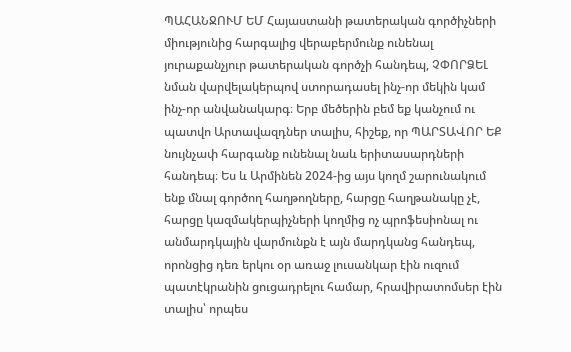ՊԱՀԱՆՋՈՒՄ ԵՄ Հայաստանի թատերական գործիչների միությունից հարգալից վերաբերմունք ունենալ յուրաքանչյուր թատերական գործչի հանդեպ, ՉՓՈՐՁԵԼ նման վարվելակերպով ստորադասել ինչ-որ մեկին կամ ինչ-որ անվանակարգ։ Երբ մեծերին բեմ եք կանչում ու պատվո Արտավազդներ տալիս, հիշեք, որ ՊԱՐՏԱՎՈՐ ԵՔ նույնչափ հարգանք ունենալ նաև երիտասարդների հանդեպ։ Ես և Արմինեն 2024-ից այս կողմ շարունակում ենք մնալ գործող հաղթողները, հարցը հաղթանակը չէ, հարցը կազմակերպիչների կողմից ոչ պրոֆեսիոնալ ու անմարդկային վարմունքն է այն մարդկանց հանդեպ, որոնցից դեռ երկու օր առաջ լուսանկար էին ուզում պատէկրանին ցուցադրելու համար, հրավիրատոմսեր էին տալիս՝ որպես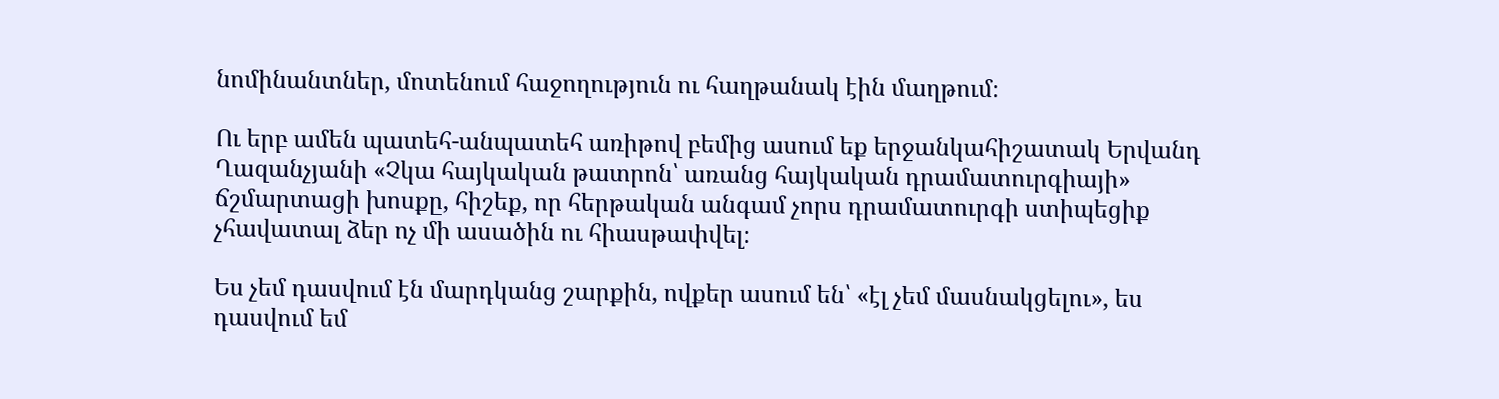նոմինանտներ, մոտենում հաջողություն ու հաղթանակ էին մաղթում։

Ու երբ ամեն պատեհ-անպատեհ առիթով բեմից ասում եք երջանկահիշատակ Երվանդ Ղազանչյանի «Չկա հայկական թատրոն՝ առանց հայկական դրամատուրգիայի» ճշմարտացի խոսքը, հիշեք, որ հերթական անգամ չորս դրամատուրգի ստիպեցիք չհավատալ ձեր ոչ մի ասածին ու հիասթափվել։

Ես չեմ դասվում էն մարդկանց շարքին, ովքեր ասում են՝ «էլ չեմ մասնակցելու», ես դասվում եմ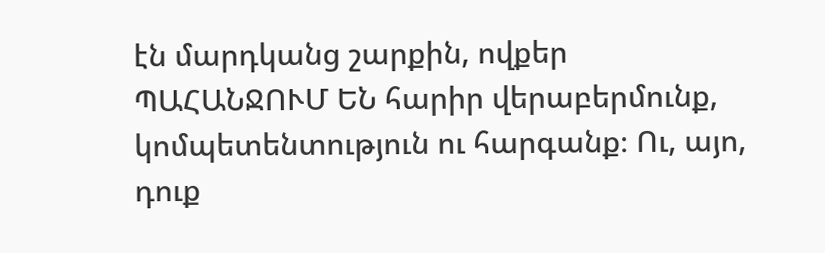էն մարդկանց շարքին, ովքեր ՊԱՀԱՆՋՈՒՄ ԵՆ հարիր վերաբերմունք, կոմպետենտություն ու հարգանք։ Ու, այո, դուք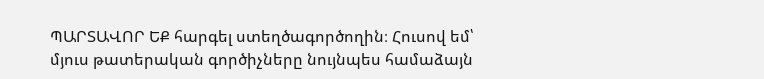ՊԱՐՏԱՎՈՐ ԵՔ հարգել ստեղծագործողին։ Հուսով եմ՝ մյուս թատերական գործիչները նույնպես համաձայն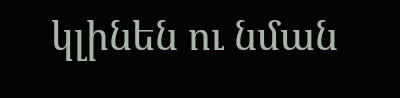կլինեն ու նման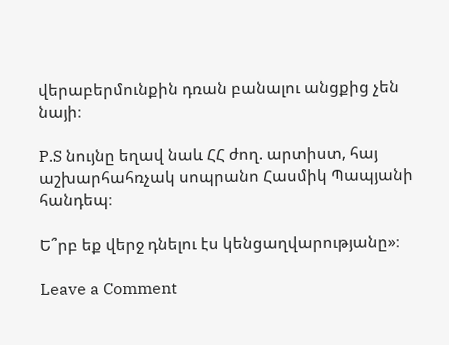վերաբերմունքին դռան բանալու անցքից չեն նայի։

P.S նույնը եղավ նաև ՀՀ ժող. արտիստ, հայ աշխարհահռչակ սոպրանո Հասմիկ Պապյանի հանդեպ։

Ե՞րբ եք վերջ դնելու էս կենցաղվարությանը»։

Leave a Comment